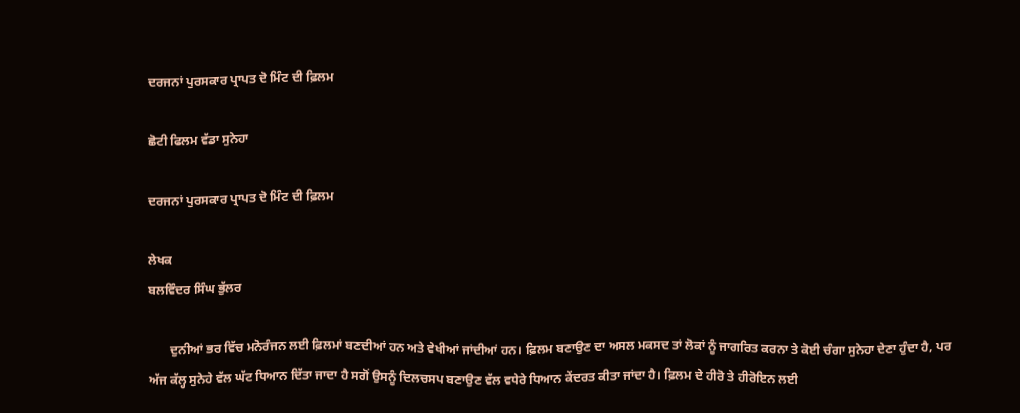ਦਰਜਨਾਂ ਪੁਰਸਕਾਰ ਪ੍ਰਾਪਤ ਦੋ ਮਿੰਟ ਦੀ ਫ਼ਿਲਮ

ਛੋਟੀ ਫਿਲਮ ਵੱਡਾ ਸੁਨੇਹਾ

ਦਰਜਨਾਂ ਪੁਰਸਕਾਰ ਪ੍ਰਾਪਤ ਦੋ ਮਿੰਟ ਦੀ ਫ਼ਿਲਮ

ਲੇਖਕ
ਬਲਵਿੰਦਰ ਸਿੰਘ ਭੁੱਲਰ

       ਦੁਨੀਆਂ ਭਰ ਵਿੱਚ ਮਨੋਰੰਜਨ ਲਈ ਫ਼ਿਲਮਾਂ ਬਣਦੀਆਂ ਹਨ ਅਤੇ ਵੇਖੀਆਂ ਜਾਂਦੀਆਂ ਹਨ। ਫ਼ਿਲਮ ਬਣਾਉਣ ਦਾ ਅਸਲ ਮਕਸਦ ਤਾਂ ਲੋਕਾਂ ਨੂੰ ਜਾਗਰਿਤ ਕਰਨਾ ਤੇ ਕੋਈ ਚੰਗਾ ਸੁਨੇਹਾ ਦੇਣਾ ਹੁੰਦਾ ਹੈ, ਪਰ ਅੱਜ ਕੱਲ੍ਹ ਸੁਨੇਹੇ ਵੱਲ ਘੱਟ ਧਿਆਨ ਦਿੱਤਾ ਜਾਦਾ ਹੈ ਸਗੋਂ ਉਸਨੂੰ ਦਿਲਚਸਪ ਬਣਾਉਣ ਵੱਲ ਵਧੇਰੇ ਧਿਆਨ ਕੇਂਦਰਤ ਕੀਤਾ ਜਾਂਦਾ ਹੈ। ਫ਼ਿਲਮ ਦੇ ਹੀਰੋ ਤੇ ਹੀਰੋਇਨ ਲਈ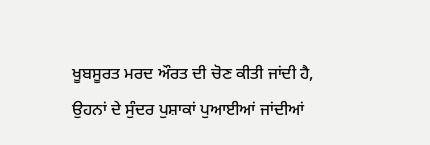ਖੂਬਸੂਰਤ ਮਰਦ ਔਰਤ ਦੀ ਚੋਣ ਕੀਤੀ ਜਾਂਦੀ ਹੈ, ਉਹਨਾਂ ਦੇ ਸੁੰਦਰ ਪੁਸ਼ਾਕਾਂ ਪੁਆਈਆਂ ਜਾਂਦੀਆਂ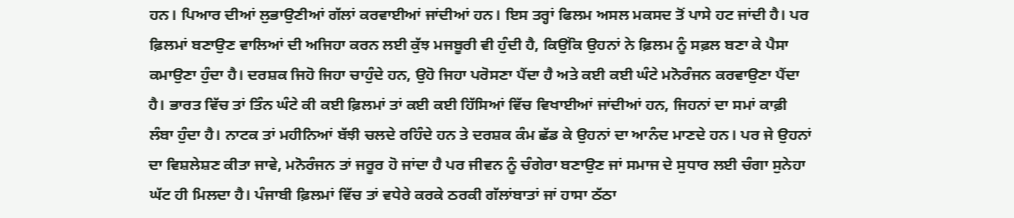ਹਨ। ਪਿਆਰ ਦੀਆਂ ਲੁਭਾਉਣੀਆਂ ਗੱਲਾਂ ਕਰਵਾਈਆਂ ਜਾਂਦੀਆਂ ਹਨ। ਇਸ ਤਰ੍ਹਾਂ ਫਿਲਮ ਅਸਲ ਮਕਸਦ ਤੋਂ ਪਾਸੇ ਹਟ ਜਾਂਦੀ ਹੈ। ਪਰ ਫ਼ਿਲਮਾਂ ਬਣਾਉਣ ਵਾਲਿਆਂ ਦੀ ਅਜਿਹਾ ਕਰਨ ਲਈ ਕੁੱਝ ਮਜਬੂਰੀ ਵੀ ਹੁੰਦੀ ਹੈ, ਕਿਉਂਕਿ ਉਹਨਾਂ ਨੇ ਫ਼ਿਲਮ ਨੂੰ ਸਫ਼ਲ ਬਣਾ ਕੇ ਪੈਸਾ ਕਮਾਉਣਾ ਹੁੰਦਾ ਹੈ। ਦਰਸ਼ਕ ਜਿਹੋ ਜਿਹਾ ਚਾਹੁੰਦੇ ਹਨ, ਉਹੋ ਜਿਹਾ ਪਰੋਸਣਾ ਪੈਂਦਾ ਹੈ ਅਤੇ ਕਈ ਕਈ ਘੰਟੇ ਮਨੋਰੰਜਨ ਕਰਵਾਉਣਾ ਪੈਂਦਾ ਹੈ। ਭਾਰਤ ਵਿੱਚ ਤਾਂ ਤਿੰਨ ਘੰਟੇ ਕੀ ਕਈ ਫ਼ਿਲਮਾਂ ਤਾਂ ਕਈ ਕਈ ਹਿੱਸਿਆਂ ਵਿੱਚ ਵਿਖਾਈਆਂ ਜਾਂਦੀਆਂ ਹਨ, ਜਿਹਨਾਂ ਦਾ ਸਮਾਂ ਕਾਫ਼ੀ ਲੰਬਾ ਹੁੰਦਾ ਹੈ। ਨਾਟਕ ਤਾਂ ਮਹੀਨਿਆਂ ਬੱਝੀ ਚਲਦੇ ਰਹਿੰਦੇ ਹਨ ਤੇ ਦਰਸ਼ਕ ਕੰਮ ਛੱਡ ਕੇ ਉਹਨਾਂ ਦਾ ਆਨੰਦ ਮਾਣਦੇ ਹਨ। ਪਰ ਜੇ ਉਹਨਾਂ ਦਾ ਵਿਸ਼ਲੇਸ਼ਣ ਕੀਤਾ ਜਾਵੇ, ਮਨੋਰੰਜਨ ਤਾਂ ਜਰੂਰ ਹੋ ਜਾਂਦਾ ਹੈ ਪਰ ਜੀਵਨ ਨੂੰ ਚੰਗੇਰਾ ਬਣਾਉਣ ਜਾਂ ਸਮਾਜ ਦੇ ਸੁਧਾਰ ਲਈ ਚੰਗਾ ਸੁਨੇਹਾ ਘੱਟ ਹੀ ਮਿਲਦਾ ਹੈ। ਪੰਜਾਬੀ ਫ਼ਿਲਮਾਂ ਵਿੱਚ ਤਾਂ ਵਧੇਰੇ ਕਰਕੇ ਠਰਕੀ ਗੱਲਾਂਬਾਤਾਂ ਜਾਂ ਹਾਸਾ ਠੱਠਾ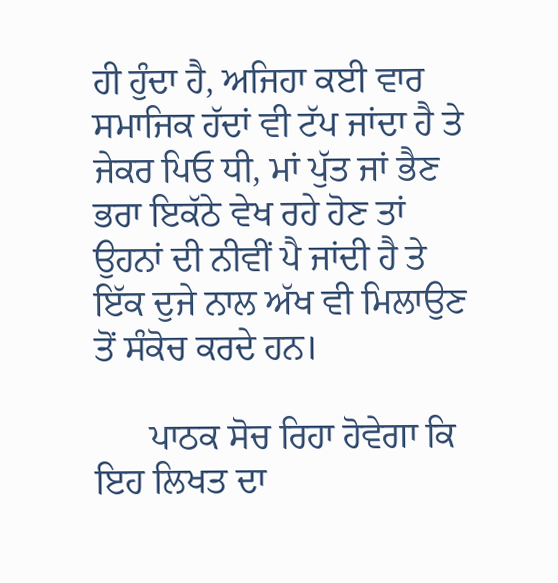ਹੀ ਹੁੰਦਾ ਹੈ, ਅਜਿਹਾ ਕਈ ਵਾਰ ਸਮਾਜਿਕ ਹੱਦਾਂ ਵੀ ਟੱਪ ਜਾਂਦਾ ਹੈ ਤੇ ਜੇਕਰ ਪਿਓ ਧੀ, ਮਾਂ ਪੁੱਤ ਜਾਂ ਭੈਣ ਭਰਾ ਇਕੱਠੇ ਵੇਖ ਰਹੇ ਹੋਣ ਤਾਂ ਉਹਨਾਂ ਦੀ ਨੀਵੀਂ ਪੈ ਜਾਂਦੀ ਹੈ ਤੇ ਇੱਕ ਦੁਜੇ ਨਾਲ ਅੱਖ ਵੀ ਮਿਲਾਉਣ ਤੋਂ ਸੰਕੋਚ ਕਰਦੇ ਹਨ।

      ਪਾਠਕ ਸੋਚ ਰਿਹਾ ਹੋਵੇਗਾ ਕਿ ਇਹ ਲਿਖਤ ਦਾ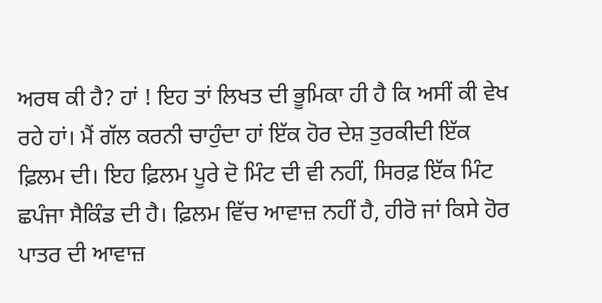ਅਰਥ ਕੀ ਹੈ? ਹਾਂ ! ਇਹ ਤਾਂ ਲਿਖਤ ਦੀ ਭੂਮਿਕਾ ਹੀ ਹੈ ਕਿ ਅਸੀਂ ਕੀ ਵੇਖ ਰਹੇ ਹਾਂ। ਮੈਂ ਗੱਲ ਕਰਨੀ ਚਾਹੁੰਦਾ ਹਾਂ ਇੱਕ ਹੋਰ ਦੇਸ਼ ਤੁਰਕੀਦੀ ਇੱਕ ਫ਼ਿਲਮ ਦੀ। ਇਹ ਫ਼ਿਲਮ ਪੂਰੇ ਦੋ ਮਿੰਟ ਦੀ ਵੀ ਨਹੀਂ, ਸਿਰਫ਼ ਇੱਕ ਮਿੰਟ ਛਪੰਜਾ ਸੈਕਿੰਡ ਦੀ ਹੈ। ਫ਼ਿਲਮ ਵਿੱਚ ਆਵਾਜ਼ ਨਹੀਂ ਹੈ, ਹੀਰੋ ਜਾਂ ਕਿਸੇ ਹੋਰ ਪਾਤਰ ਦੀ ਆਵਾਜ਼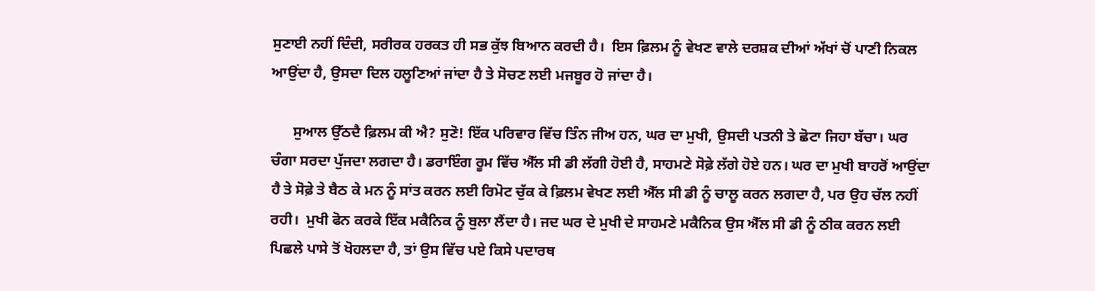ਸੁਣਾਈ ਨਹੀਂ ਦਿੰਦੀ, ਸਰੀਰਕ ਹਰਕਤ ਹੀ ਸਭ ਕੁੱਝ ਬਿਆਨ ਕਰਦੀ ਹੈ।  ਇਸ ਫ਼ਿਲਮ ਨੂੰ ਵੇਖਣ ਵਾਲੇ ਦਰਸ਼ਕ ਦੀਆਂ ਅੱਖਾਂ ਚੋਂ ਪਾਣੀ ਨਿਕਲ ਆਉਂਦਾ ਹੈ, ਉਸਦਾ ਦਿਲ ਹਲੂਣਿਆਂ ਜਾਂਦਾ ਹੈ ਤੇ ਸੋਚਣ ਲਈ ਮਜਬੂਰ ਹੋ ਜਾਂਦਾ ਹੈ।

      ਸੁਆਲ ਉੱਠਦੈ ਫ਼ਿਲਮ ਕੀ ਐ? ਸੁਣੋ! ਇੱਕ ਪਰਿਵਾਰ ਵਿੱਚ ਤਿੰਨ ਜੀਅ ਹਨ, ਘਰ ਦਾ ਮੁਖੀ, ਉਸਦੀ ਪਤਨੀ ਤੇ ਛੋਟਾ ਜਿਹਾ ਬੱਚਾ। ਘਰ ਚੰਗਾ ਸਰਦਾ ਪੁੱਜਦਾ ਲਗਦਾ ਹੈ। ਡਰਾਇੰਗ ਰੂਮ ਵਿੱਚ ਐੱਲ ਸੀ ਡੀ ਲੱਗੀ ਹੋਈ ਹੈ, ਸਾਹਮਣੇ ਸੋਫ਼ੇ ਲੱਗੇ ਹੋਏ ਹਨ। ਘਰ ਦਾ ਮੁਖੀ ਬਾਹਰੋਂ ਆਉਂਦਾ ਹੈ ਤੇ ਸੋਫ਼ੇ ਤੇ ਬੈਠ ਕੇ ਮਨ ਨੂੰ ਸਾਂਤ ਕਰਨ ਲਈ ਰਿਮੋਟ ਚੁੱਕ ਕੇ ਫ਼ਿਲਮ ਵੇਖਣ ਲਈ ਐੱਲ ਸੀ ਡੀ ਨੂੰ ਚਾਲੂ ਕਰਨ ਲਗਦਾ ਹੈ, ਪਰ ਉਹ ਚੱਲ ਨਹੀਂ ਰਹੀ।  ਮੁਖੀ ਫੋਨ ਕਰਕੇ ਇੱਕ ਮਕੈਨਿਕ ਨੂੰ ਬੁਲਾ ਲੈਂਦਾ ਹੈ। ਜਦ ਘਰ ਦੇ ਮੁਖੀ ਦੇ ਸਾਹਮਣੇ ਮਕੈਨਿਕ ਉਸ ਐੱਲ ਸੀ ਡੀ ਨੂੰ ਠੀਕ ਕਰਨ ਲਈ ਪਿਛਲੇ ਪਾਸੇ ਤੋਂ ਖੋਹਲਦਾ ਹੈ, ਤਾਂ ਉਸ ਵਿੱਚ ਪਏ ਕਿਸੇ ਪਦਾਰਥ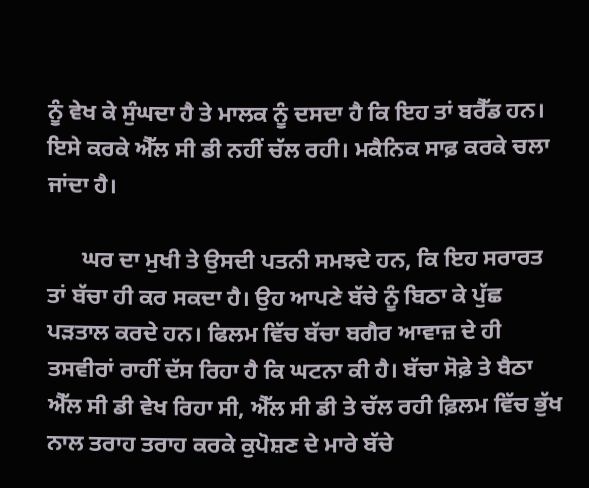ਨੂੰ ਵੇਖ ਕੇ ਸੁੰਘਦਾ ਹੈ ਤੇ ਮਾਲਕ ਨੂੰ ਦਸਦਾ ਹੈ ਕਿ ਇਹ ਤਾਂ ਬਰੈੱਡ ਹਨ। ਇਸੇ ਕਰਕੇ ਐੱਲ ਸੀ ਡੀ ਨਹੀਂ ਚੱਲ ਰਹੀ। ਮਕੈਨਿਕ ਸਾਫ਼ ਕਰਕੇ ਚਲਾ ਜਾਂਦਾ ਹੈ।

      ਘਰ ਦਾ ਮੁਖੀ ਤੇ ਉਸਦੀ ਪਤਨੀ ਸਮਝਦੇ ਹਨ, ਕਿ ਇਹ ਸਰਾਰਤ ਤਾਂ ਬੱਚਾ ਹੀ ਕਰ ਸਕਦਾ ਹੈ। ਉਹ ਆਪਣੇ ਬੱਚੇ ਨੂੰ ਬਿਠਾ ਕੇ ਪੁੱਛ ਪੜਤਾਲ ਕਰਦੇ ਹਨ। ਫਿਲਮ ਵਿੱਚ ਬੱਚਾ ਬਗੈਰ ਆਵਾਜ਼ ਦੇ ਹੀ ਤਸਵੀਰਾਂ ਰਾਹੀਂ ਦੱਸ ਰਿਹਾ ਹੈ ਕਿ ਘਟਨਾ ਕੀ ਹੈ। ਬੱਚਾ ਸੋਫ਼ੇ ਤੇ ਬੈਠਾ ਐੱਲ ਸੀ ਡੀ ਵੇਖ ਰਿਹਾ ਸੀ, ਐੱਲ ਸੀ ਡੀ ਤੇ ਚੱਲ ਰਹੀ ਫ਼ਿਲਮ ਵਿੱਚ ਭੁੱਖ ਨਾਲ ਤਰਾਹ ਤਰਾਹ ਕਰਕੇ ਕੁਪੋਸ਼ਣ ਦੇ ਮਾਰੇ ਬੱਚੇ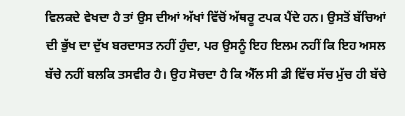ਵਿਲਕਦੇ ਵੇਖਦਾ ਹੈ ਤਾਂ ਉਸ ਦੀਆਂ ਅੱਖਾਂ ਵਿੱਚੋਂ ਅੱਥਰੂ ਟਪਕ ਪੈਂਦੇ ਹਨ। ਉਸਤੋਂ ਬੱਚਿਆਂ ਦੀ ਭੁੱਖ ਦਾ ਦੁੱਖ ਬਰਦਾਸਤ ਨਹੀਂ ਹੁੰਦਾ, ਪਰ ਉਸਨੂੰ ਇਹ ਇਲਮ ਨਹੀਂ ਕਿ ਇਹ ਅਸਲ ਬੱਚੇ ਨਹੀਂ ਬਲਕਿ ਤਸਵੀਰ ਹੈ। ਉਹ ਸੋਚਦਾ ਹੈ ਕਿ ਐੱਲ ਸੀ ਡੀ ਵਿੱਚ ਸੱਚ ਮੁੱਚ ਹੀ ਬੱਚੇ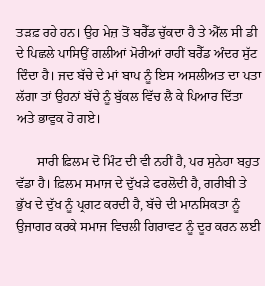ਤੜਫ਼ ਰਹੇ ਹਨ। ਉਹ ਮੇਜ਼ ਤੋਂ ਬਰੈੱਡ ਚੁੱਕਦਾ ਹੈ ਤੇ ਐੱਲ ਸੀ ਡੀ ਦੇ ਪਿਛਲੇ ਪਾਸਿਉਂ ਗਲੀਆਂ ਮੋਰੀਆਂ ਰਾਹੀਂ ਬਰੈੱਡ ਅੰਦਰ ਸੁੱਟ ਦਿੰਦਾ ਹੈ। ਜਦ ਬੱਚੇ ਦੇ ਮਾਂ ਬਾਪ ਨੂੰ ਇਸ ਅਸਲੀਅਤ ਦਾ ਪਤਾ ਲੱਗਾ ਤਾਂ ਉਹਨਾਂ ਬੱਚੇ ਨੂੰ ਬੁੱਕਲ ਵਿੱਚ ਲੈ ਕੇ ਪਿਆਰ ਦਿੱਤਾ ਅਤੇ ਭਾਵੁਕ ਹੋ ਗਏ।

      ਸਾਰੀ ਫ਼ਿਲਮ ਦੋ ਮਿੰਟ ਦੀ ਵੀ ਨਹੀਂ ਹੈ, ਪਰ ਸੁਨੇਹਾ ਬਹੁਤ ਵੱਡਾ ਹੈ। ਫ਼ਿਲਮ ਸਮਾਜ ਦੇ ਦੁੱਖੜੇ ਫਰਲੋਦੀ ਹੈ, ਗਰੀਬੀ ਤੇ ਭੁੱਖ ਦੇ ਦੁੱਖ ਨੂੰ ਪ੍ਰਗਟ ਕਰਦੀ ਹੈ, ਬੱਚੇ ਦੀ ਮਾਨਸਿਕਤਾ ਨੂੰ ਉਜਾਗਰ ਕਰਕੇ ਸਮਾਜ ਵਿਚਲੀ ਗਿਰਾਵਟ ਨੂੰ ਦੂਰ ਕਰਨ ਲਈ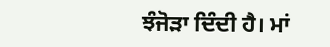ਝੰਜੋੜਾ ਦਿੰਦੀ ਹੈ। ਮਾਂ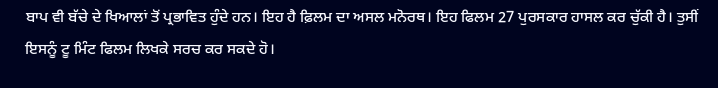ਬਾਪ ਵੀ ਬੱਚੇ ਦੇ ਖਿਆਲਾਂ ਤੋਂ ਪ੍ਰਭਾਵਿਤ ਹੁੰਦੇ ਹਨ। ਇਹ ਹੈ ਫ਼ਿਲਮ ਦਾ ਅਸਲ ਮਨੋਰਥ। ਇਹ ਫਿਲਮ 27 ਪੁਰਸਕਾਰ ਹਾਸਲ ਕਰ ਚੁੱਕੀ ਹੈ। ਤੁਸੀਂ ਇਸਨੂੰ ਟੂ ਮਿੰਟ ਫਿਲਮ ਲਿਖਕੇ ਸਰਚ ਕਰ ਸਕਦੇ ਹੋ।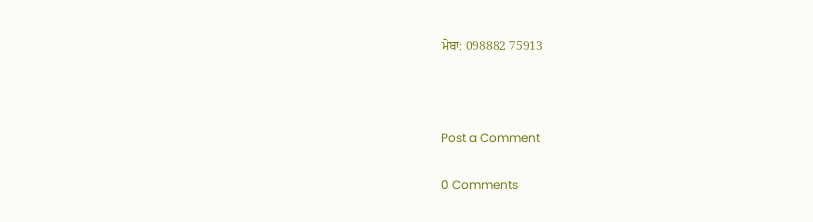ਮੋਬਾ: 098882 75913



Post a Comment

0 Comments